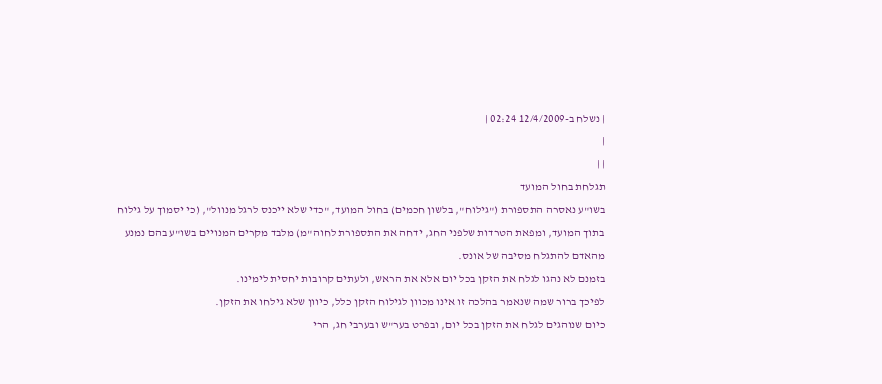| נשלח ב-12/4/2009 02:24 |
|
| |
תגלחת בחול המועד
בשו"ע נאסרה התספורת ("גילוח", בלשון חכמים) בחול המועד, "כדי שלא ייכנס לרגל מנוול", (כי יסמוך על גילוח בתוך המועד, ומפאת הטרדות שלפני החג, ידחה את התספורת לחוה"מ) מלבד מקרים המנויים בשו"ע בהם נמנע מהאדם להתגלח מסיבה של אונס.
בזמנם לא נהגו לגלח את הזקן בכל יום אלא את הראש, ולעתים קרובות יחסית לימינו.
לפיכך ברור שמה שנאמר בהלכה זו אינו מכוון לגילוח הזקן כלל, כיוון שלא גילחו את הזקן.
כיום שנוהגים לגלח את הזקן בכל יום, ובפרט בער"ש ובערבי חג, הרי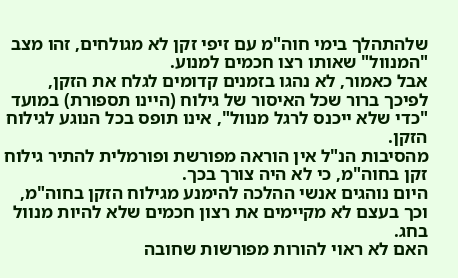שלהתהלך בימי חוה"מ עם זיפי זקן לא מגולחים, זהו מצב "המנוול" שאותו רצו חכמים למנוע.
אבל כאמור, לא נהגו בזמנים קדומים לגלח את הזקן, לפיכך ברור שכל האיסור של גילוח (היינו תספורת) במועד "כדי שלא ייכנס לרגל מנוול", אינו תופס בכל הנוגע לגילוח הזקן.
מהסיבות הנ"ל אין הוראה מפורשת ופורמלית להתיר גילוח זקן בחוה"מ, כי לא היה צורך בכך.
היום נוהגים אנשי ההלכה להימנע מגילוח הזקן בחוה"מ, וכך בעצם לא מקיימים את רצון חכמים שלא להיות מנוול בחג.
האם לא ראוי להורות מפורשות שחובה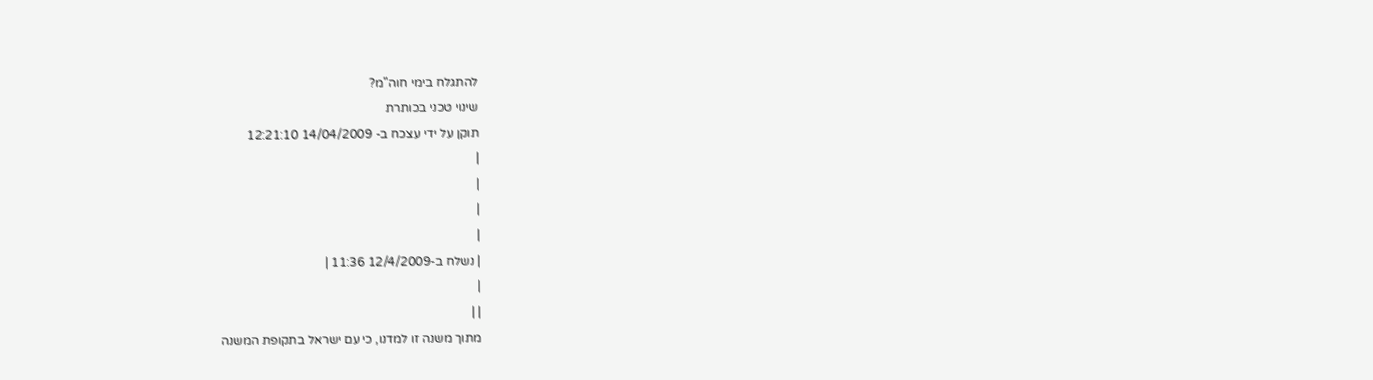להתגלח בימי חוה"מ?
שינוי טכני בכותרת
תוקן על ידי עצכח ב- 14/04/2009 12:21:10
|
|
|
|
| נשלח ב-12/4/2009 11:36 |
|
| |
מתוך משנה זו למדנו, כי עם ישראל בתקופת המשנה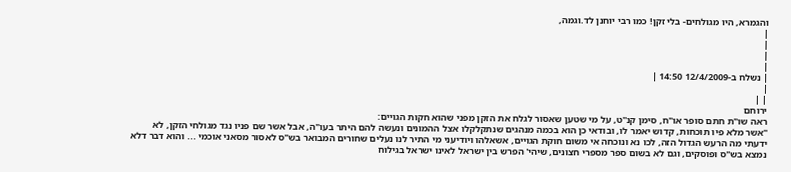והגמרא, היו מגולחים- בלי זקן! כמו רבי יוחנן לד.וגמה,
|
|
|
|
| נשלח ב-12/4/2009 14:50 |
|
| |
ירוחם
ראה שו"ת חתם סופר או"ח, סימן קנ''ט, על מי שטען שאסור לגלח את הזקן מפני שהוא חקות הגויים:
"אשר מלא פיו תוכחות, קדוש יאמר לו, ובודאי כן הוא בכמה מנהגים שנתקלקלו אצל ההמונים ונעשה להם היתר בעו"ה, אבל אשר שם פניו נגד מגולחי הזקן, לא ידעתי מה הרעש הגדול הזה, לכו נא ונוכחה אי משום חוקת הגויים, אשאלהו ויודיעני מי התיר לנו נעלים שחורים המבואר בש"ס לאסור מסאני אוכמי ... והוא דבר דלא נמצא בש"ס ופוסקים, וגם לא בשום ספר מספרי חצונים, שיהי' הפרש בין ישראל לאינו ישראל בגילוח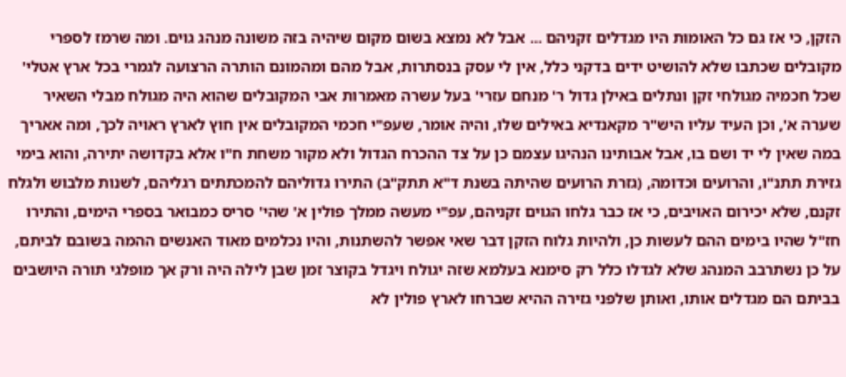הזקן, כי אז גם כל האומות היו מגדלים זקניהם ... אבל לא נמצא בשום מקום שיהיה בזה משונה מנהג גוים. ומה שרמז לספרי מקובלים שכתבו שלא להושיט ידים בדקני כלל, אין לי עסק בנסתרות, אבל מהם ומהמונם הותרה הרצועה לגמרי בכל ארץ אטלי' שכל חכמיה מגולחי זקן ונתלים באילן גדול ר' מנחם עזרי' בעל עשרה מאמרות אבי המקובלים שהוא היה מגולח מבלי השאיר שערה א', וכן העיד עליו היש"ר מקאנדיא באילים שלו, והיה אומר, שעפ"י חכמי המקובלים אין חוץ לארץ ראויה לכך, ומה אאריך במה שאין לי יד ושם בו, אבל אבותינו הנהיגו עצמם כן על צד ההכרח הגדול ולא מקור משחת ח"ו אלא בקדושה יתירה, והוא בימי גזירת תתנ"ו, והרועים וכדומה, (גזרת הרועים שהיתה בשנת ד"א תתק"ב) התירו גדוליהם להמכתתים רגליהם, לשנות מלבוש ולגלח זקנם, שלא יכירום האויבים, כי אז כבר גלחו הגוים זקניהם, עפ"י מעשה ממלך פולין א' שהי' סריס כמבואר בספרי הימים, והתירו חז"ל שהיו בימים ההם לעשות כן, ולהיות גלוח הזקן דבר שאי אפשר להשתנות, והיו נכלמים מאוד האנשים ההמה בשובם לביתם, על כן נשתרבב המנהג שלא לגדלו כלל רק סימנא בעלמא שזה יגולח ויגדל בקוצר זמן שבן לילה היה ורק אך מופלגי תורה היושבים בביתם הם מגדלים אותו, ואותן שלפני גזירה ההיא שברחו לארץ פולין לא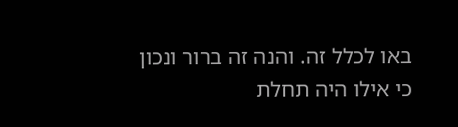באו לכלל זה. והנה זה ברור ונכון כי אילו היה תחלת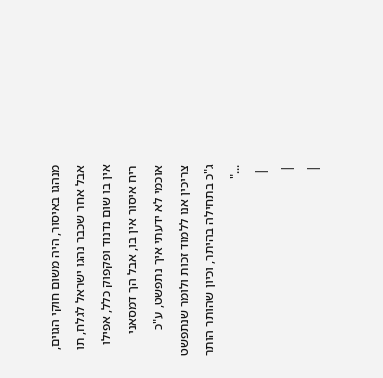מנהגו באיסור, היה משום חוקי הגוים, אבל אחר שכבר נהגו ישראל לגלח, תו אין בו שום נדנוד ופקפוק כלל, אפילו ריח איסור אין בו, אבל הך דמסאני אוכמי לא ידעתי איך נתפשט, ע"כ צריכין אנו ללמוד זכות ולומר שנתפשט ג"כ בתחילה בהיתר, וכיון שהותר הותר ..."
 |
|
|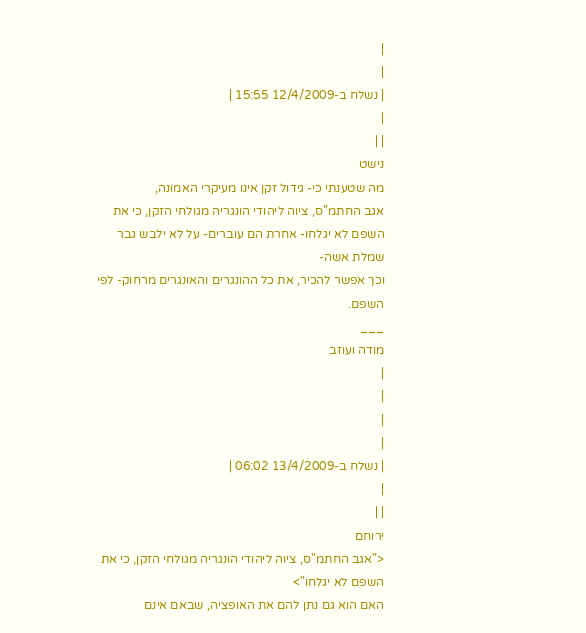|
|
| נשלח ב-12/4/2009 15:55 |
|
| |
נישט
מה שטענתי כי- גידול זקן אינו מעיקרי האמונה,
אגב החתמ"ס, ציוה ליהודי הונגריה מגולחי הזקן, כי את השפם לא יגלחו- אחרת הם עוברים- על לא ילבש גבר שמלת אשה-
וכך אפשר להכיר, את כל ההונגרים והאונגרים מרחוק- לפי השפם.
___
מודה ועוזב
|
|
|
|
| נשלח ב-13/4/2009 06:02 |
|
| |
ירוחם
<"אגב החתמ"ס, ציוה ליהודי הונגריה מגולחי הזקן, כי את השפם לא יגלחו">
האם הוא גם נתן להם את האופציה, שבאם אינם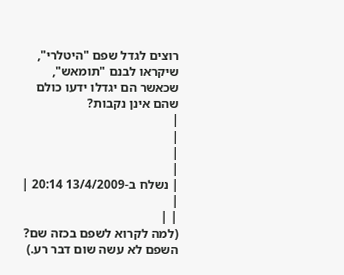רוצים לגדל שפם "היטלרי", שיקראו לבנם "תומאש", שכאשר הם יגדלו ידעו כולם שהם אינן נקבות?
|
|
|
|
| נשלח ב-13/4/2009 20:14 |
|
| |
(למה לקרוא לשפם בכזה שם? השפם לא עשה שום דבר רע.)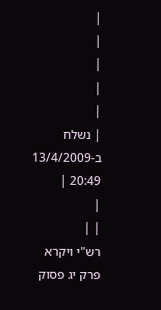|
|
|
|
|
| נשלח ב-13/4/2009 20:49 |
|
| |
רש"י ויקרא פרק יג פסוק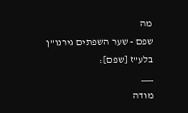מה
שפם - שער השפתים גירנו"ן בלע"ז [שפם]:
___
מודה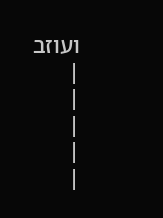ועוזב
|
|
|
|
|